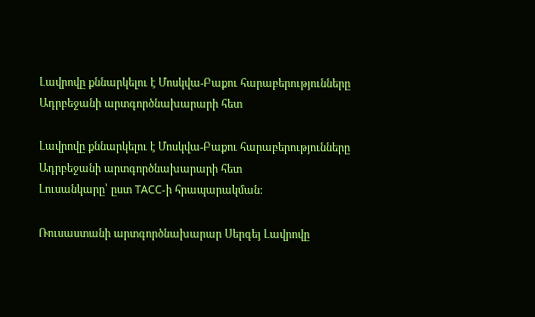Լավրովը քննարկելու է Մոսկվա-Բաքու հարաբերությունները Ադրբեջանի արտգործնախարարի հետ

Լավրովը քննարկելու է Մոսկվա-Բաքու հարաբերությունները Ադրբեջանի արտգործնախարարի հետ
Լուսանկարը՝ ըստ ТАСС-ի հրապարակման։

Ռուսաստանի արտգործնախարար Սերգեյ Լավրովը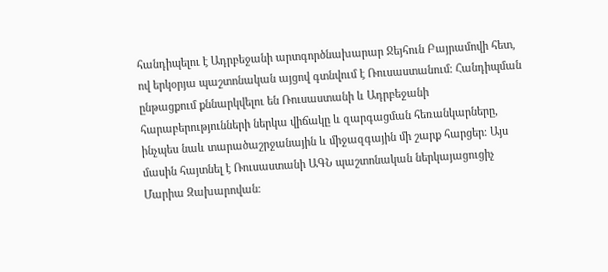հանդիպելու է Ադրբեջանի արտգործնախարար Ջեյհուն Բայրամովի հետ, ով երկօրյա պաշտոնական այցով գտնվում է Ռուսաստանում։ Հանդիպման ընթացքում քննարկվելու են Ռուսաստանի և Ադրբեջանի հարաբերությունների ներկա վիճակը և զարգացման հեռանկարները, ինչպես նաև տարածաշրջանային և միջազգային մի շարք հարցեր։ Այս մասին հայտնել է Ռուսաստանի ԱԳՆ պաշտոնական ներկայացուցիչ Մարիա Զախարովան։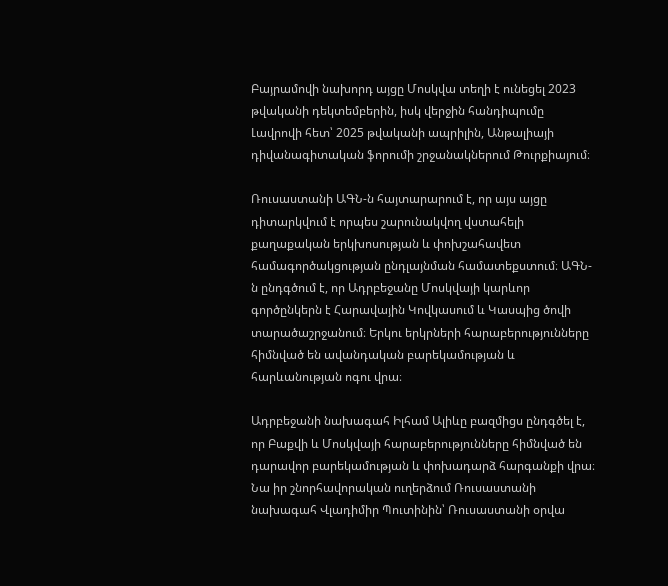Բայրամովի նախորդ այցը Մոսկվա տեղի է ունեցել 2023 թվականի դեկտեմբերին, իսկ վերջին հանդիպումը Լավրովի հետ՝ 2025 թվականի ապրիլին, Անթալիայի դիվանագիտական ֆորումի շրջանակներում Թուրքիայում։

Ռուսաստանի ԱԳՆ-ն հայտարարում է, որ այս այցը դիտարկվում է որպես շարունակվող վստահելի քաղաքական երկխոսության և փոխշահավետ համագործակցության ընդլայնման համատեքստում։ ԱԳՆ-ն ընդգծում է, որ Ադրբեջանը Մոսկվայի կարևոր գործընկերն է Հարավային Կովկասում և Կասպից ծովի տարածաշրջանում։ Երկու երկրների հարաբերությունները հիմնված են ավանդական բարեկամության և հարևանության ոգու վրա։

Ադրբեջանի նախագահ Իլհամ Ալիևը բազմիցս ընդգծել է, որ Բաքվի և Մոսկվայի հարաբերությունները հիմնված են դարավոր բարեկամության և փոխադարձ հարգանքի վրա։ Նա իր շնորհավորական ուղերձում Ռուսաստանի նախագահ Վլադիմիր Պուտինին՝ Ռուսաստանի օրվա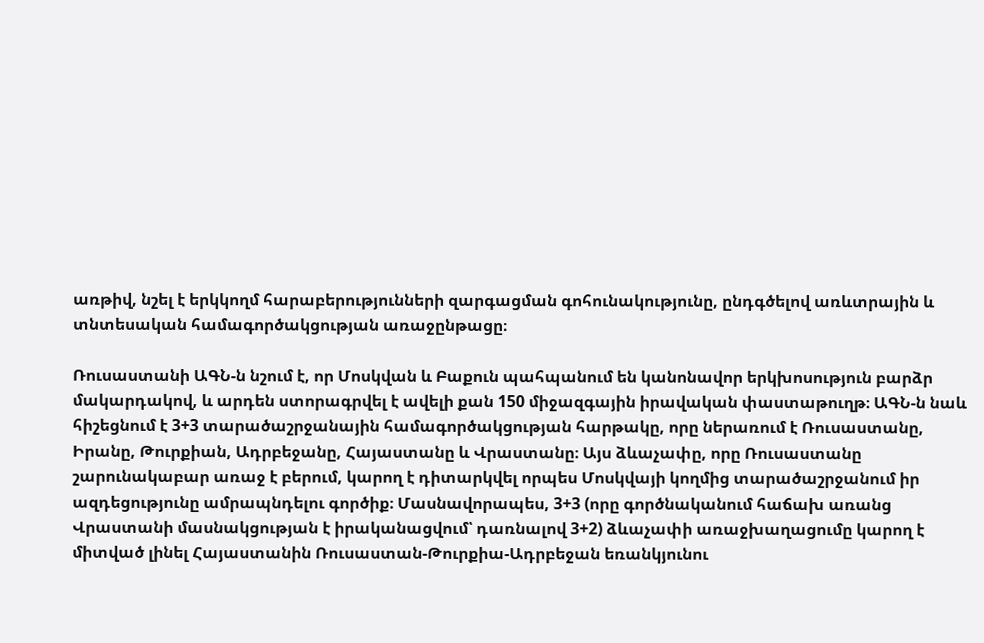առթիվ, նշել է երկկողմ հարաբերությունների զարգացման գոհունակությունը, ընդգծելով առևտրային և տնտեսական համագործակցության առաջընթացը։

Ռուսաստանի ԱԳՆ-ն նշում է, որ Մոսկվան և Բաքուն պահպանում են կանոնավոր երկխոսություն բարձր մակարդակով, և արդեն ստորագրվել է ավելի քան 150 միջազգային իրավական փաստաթուղթ։ ԱԳՆ-ն նաև հիշեցնում է 3+3 տարածաշրջանային համագործակցության հարթակը, որը ներառում է Ռուսաստանը, Իրանը, Թուրքիան, Ադրբեջանը, Հայաստանը և Վրաստանը։ Այս ձևաչափը, որը Ռուսաստանը շարունակաբար առաջ է բերում, կարող է դիտարկվել որպես Մոսկվայի կողմից տարածաշրջանում իր ազդեցությունը ամրապնդելու գործիք։ Մասնավորապես, 3+3 (որը գործնականում հաճախ առանց Վրաստանի մասնակցության է իրականացվում՝ դառնալով 3+2) ձևաչափի առաջխաղացումը կարող է միտված լինել Հայաստանին Ռուսաստան-Թուրքիա-Ադրբեջան եռանկյունու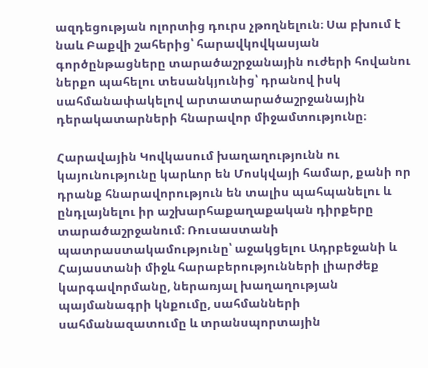ազդեցության ոլորտից դուրս չթողնելուն։ Սա բխում է նաև Բաքվի շահերից՝ հարավկովկասյան գործընթացները տարածաշրջանային ուժերի հովանու ներքո պահելու տեսանկյունից՝ դրանով իսկ սահմանափակելով արտատարածաշրջանային դերակատարների հնարավոր միջամտությունը։

Հարավային Կովկասում խաղաղությունն ու կայունությունը կարևոր են Մոսկվայի համար, քանի որ դրանք հնարավորություն են տալիս պահպանելու և ընդլայնելու իր աշխարհաքաղաքական դիրքերը տարածաշրջանում։ Ռուսաստանի պատրաստակամությունը՝ աջակցելու Ադրբեջանի և Հայաստանի միջև հարաբերությունների լիարժեք կարգավորմանը, ներառյալ խաղաղության պայմանագրի կնքումը, սահմանների սահմանազատումը և տրանսպորտային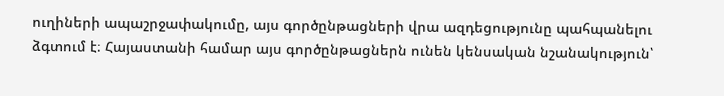ուղիների ապաշրջափակումը, այս գործընթացների վրա ազդեցությունը պահպանելու ձգտում է։ Հայաստանի համար այս գործընթացներն ունեն կենսական նշանակություն՝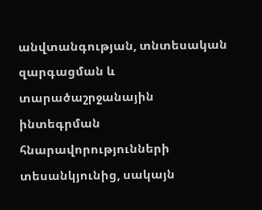անվտանգության, տնտեսական զարգացման և տարածաշրջանային ինտեգրման հնարավորությունների տեսանկյունից, սակայն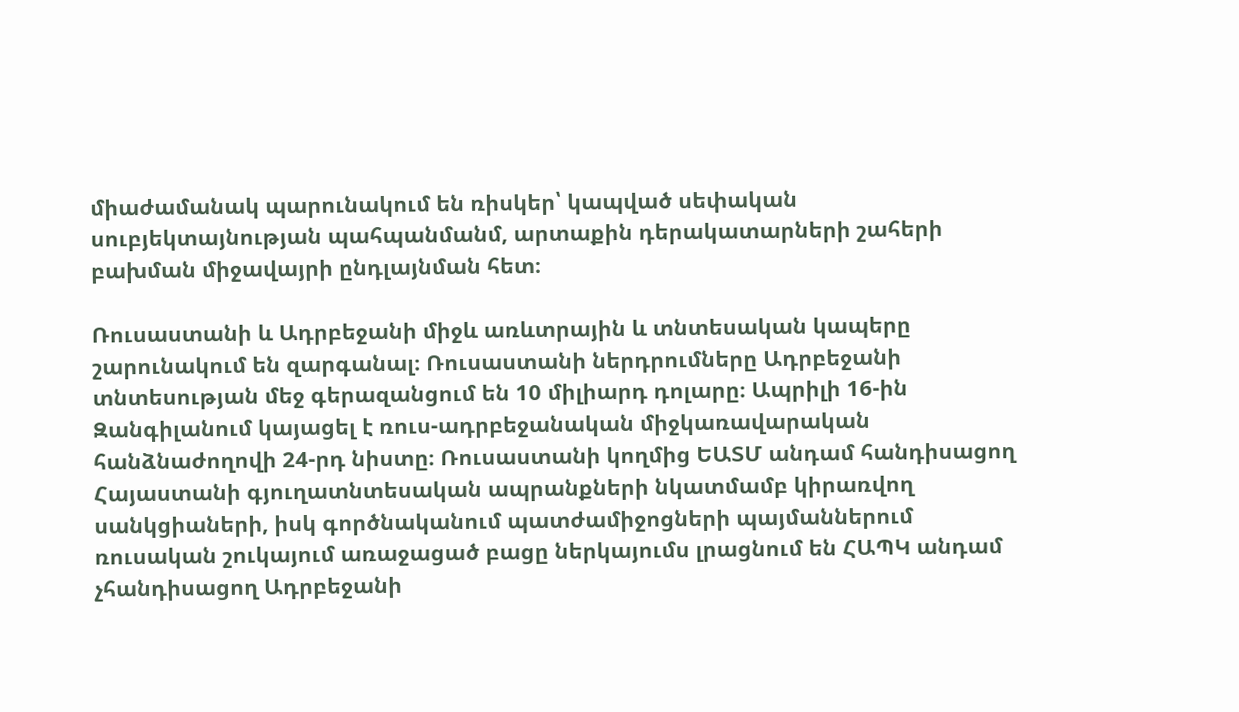միաժամանակ պարունակում են ռիսկեր՝ կապված սեփական սուբյեկտայնության պահպանմանմ, արտաքին դերակատարների շահերի բախման միջավայրի ընդլայնման հետ։

Ռուսաստանի և Ադրբեջանի միջև առևտրային և տնտեսական կապերը շարունակում են զարգանալ։ Ռուսաստանի ներդրումները Ադրբեջանի տնտեսության մեջ գերազանցում են 10 միլիարդ դոլարը։ Ապրիլի 16-ին Զանգիլանում կայացել է ռուս-ադրբեջանական միջկառավարական հանձնաժողովի 24-րդ նիստը։ Ռուսաստանի կողմից ԵԱՏՄ անդամ հանդիսացող Հայաստանի գյուղատնտեսական ապրանքների նկատմամբ կիրառվող սանկցիաների, իսկ գործնականում պատժամիջոցների պայմաններում ռուսական շուկայում առաջացած բացը ներկայումս լրացնում են ՀԱՊԿ անդամ չհանդիսացող Ադրբեջանի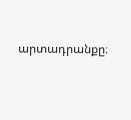արտադրանքը։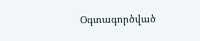Օգտագործված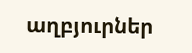աղբյուրներ